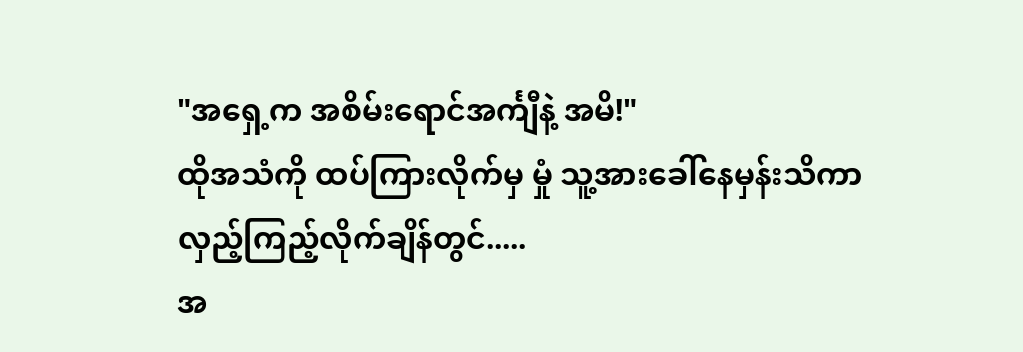"အရှေ့က အစိမ်းရောင်အင်္ကျီနဲ့ အမိ!"
ထိုအသံကို ထပ်ကြားလိုက်မှ မှုံ သူ့အားခေါ်နေမှန်းသိကာ လှည့်ကြည့်လိုက်ချိန်တွင်.....
အ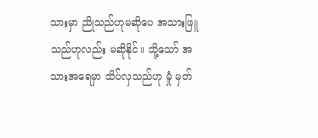သားမှာ ညိုသည်ဟုမဆိုပေ အသားဖြူသည်ဟုလည်း မဆိုနိုင်။ သို့သော် အသားအရေမှာ သိပ်လှသည်ဟု မှုံ မှတ်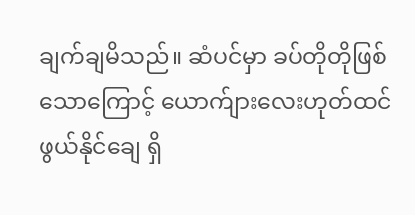ချက်ချမိသည်။ ဆံပင်မှာ ခပ်တိုတိုဖြစ်သောကြောင့် ယောက်ျားလေးဟုတ်ထင်ဖွယ်နိုင်ချေ ရှိ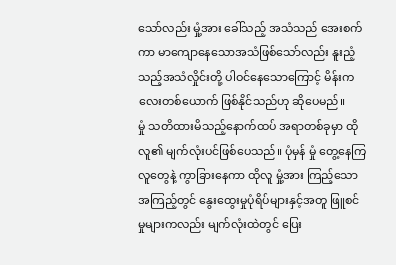သော်လည်း မှုံ့အား ခေါ်သည့် အသံသည် အေးစက်ကာ မာကျောနေသောအသံဖြစ်သော်လည်း နူးညံ့သည့်အသံလှိုင်းတို့ ပါဝင်နေသောကြောင့် မိန်းကလေးတစ်ယောက် ဖြစ်နိုင်သည်ဟု ဆိုပေမည်။
မှုံ သတိထားမိသည့်နောက်ထပ် အရာတစ်ခုမှာ ထိုလူ၏ မျက်လုံးပင်ဖြစ်ပေသည်။ ပုံမှန် မှုံ တွေ့နေကြ လူတွေနဲ့ ကွာခြားနေကာ ထိုလူ မှုံ့အား ကြည့်သောအကြည့်တွင် နွေးထွေးမှုပုံရိပ်များနှင့်အတူ ဖြူစင်မှုများကလည်း မျက်လုံးထဲတွင် ပြေး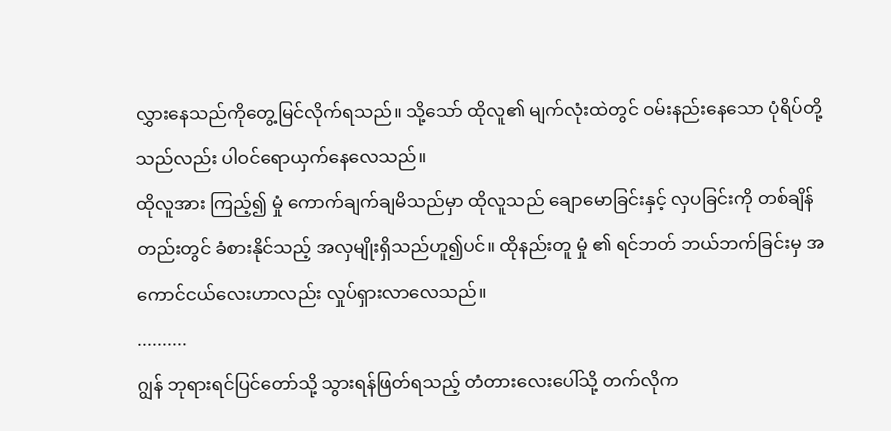လွှားနေသည်ကိုတွေ့မြင်လိုက်ရသည်။ သို့သော် ထိုလူ၏ မျက်လုံးထဲတွင် ဝမ်းနည်းနေသော ပုံရိပ်တို့သည်လည်း ပါဝင်ရောယှက်နေလေသည်။
ထိုလူအား ကြည့်၍ မှုံ ကောက်ချက်ချမိသည်မှာ ထိုလူသည် ချောမောခြင်းနှင့် လှပခြင်းကို တစ်ချိန်တည်းတွင် ခံစားနိုင်သည့် အလှမျိုးရှိသည်ဟူ၍ပင်။ ထိုနည်းတူ မှုံ ၏ ရင်ဘတ် ဘယ်ဘက်ခြင်းမှ အကောင်ငယ်လေးဟာလည်း လှုပ်ရှားလာလေသည်။
..........
ဂျွန် ဘုရားရင်ပြင်တော်သို့ သွားရန်ဖြတ်ရသည့် တံတားလေးပေါ်သို့ တက်လိုက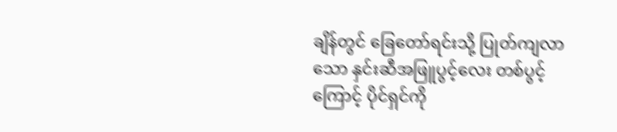ချိန်တွင် ခြေတော်ရင်းသို့ ပြုတ်ကျလာသော နှင်းဆီအဖြူပွင့်လေး တစ်ပွင့်ကြောင့် ပိုင်ရှင်ကို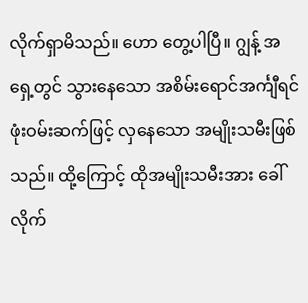လိုက်ရှာမိသည်။ ဟော တွေ့ပါပြီ။ ဂျွန့် အရှေ့တွင် သွားနေသော အစိမ်းရောင်အင်္ကျီရင်ဖုံးဝမ်းဆက်ဖြင့် လှနေသော အမျိုးသမီးဖြစ်သည်။ ထို့ကြောင့် ထိုအမျိုးသမီးအား ခေါ်လိုက်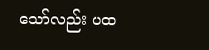သော်လည်း ပထ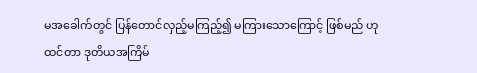မအခေါက်တွင် ပြန်တောင်လှည့်မကြည့်၍ မကြားသောကြောင့် ဖြစ်မည် ဟုထင်တာ ဒုတိယအကြိမ်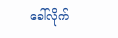ခေါ်လိုက်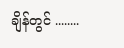ချိန်တွင် ........